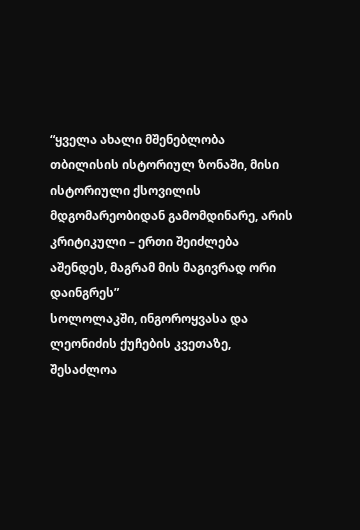“ყველა ახალი მშენებლობა თბილისის ისტორიულ ზონაში, მისი ისტორიული ქსოვილის მდგომარეობიდან გამომდინარე, არის კრიტიკული – ერთი შეიძლება აშენდეს, მაგრამ მის მაგივრად ორი დაინგრეს”
სოლოლაკში, ინგოროყვასა და ლეონიძის ქუჩების კვეთაზე, შესაძლოა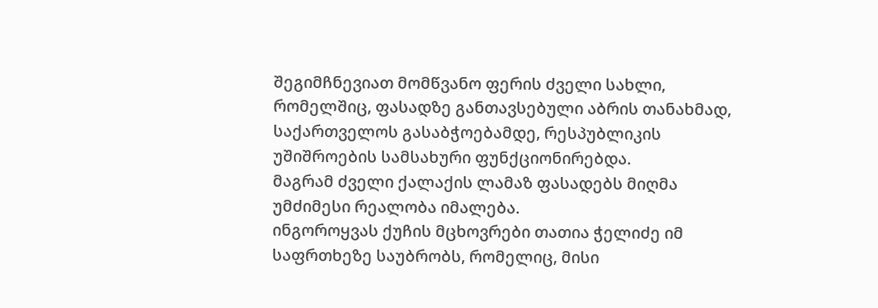შეგიმჩნევიათ მომწვანო ფერის ძველი სახლი, რომელშიც, ფასადზე განთავსებული აბრის თანახმად, საქართველოს გასაბჭოებამდე, რესპუბლიკის უშიშროების სამსახური ფუნქციონირებდა.
მაგრამ ძველი ქალაქის ლამაზ ფასადებს მიღმა უმძიმესი რეალობა იმალება.
ინგოროყვას ქუჩის მცხოვრები თათია ჭელიძე იმ საფრთხეზე საუბრობს, რომელიც, მისი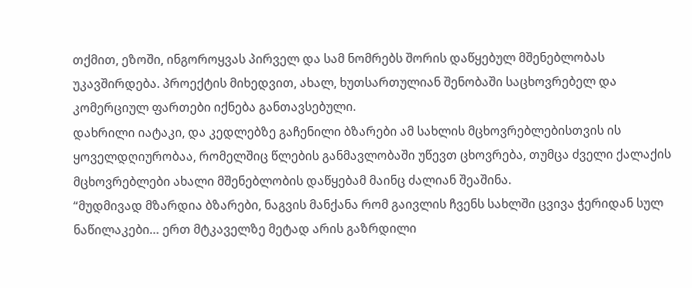თქმით, ეზოში, ინგოროყვას პირველ და სამ ნომრებს შორის დაწყებულ მშენებლობას უკავშირდება. პროექტის მიხედვით, ახალ, ხუთსართულიან შენობაში საცხოვრებელ და კომერციულ ფართები იქნება განთავსებული.
დახრილი იატაკი, და კედლებზე გაჩენილი ბზარები ამ სახლის მცხოვრებლებისთვის ის ყოველდღიურობაა, რომელშიც წლების განმავლობაში უწევთ ცხოვრება, თუმცა ძველი ქალაქის მცხოვრებლები ახალი მშენებლობის დაწყებამ მაინც ძალიან შეაშინა.
“მუდმივად მზარდია ბზარები, ნაგვის მანქანა რომ გაივლის ჩვენს სახლში ცვივა ჭერიდან სულ ნაწილაკები… ერთ მტკაველზე მეტად არის გაზრდილი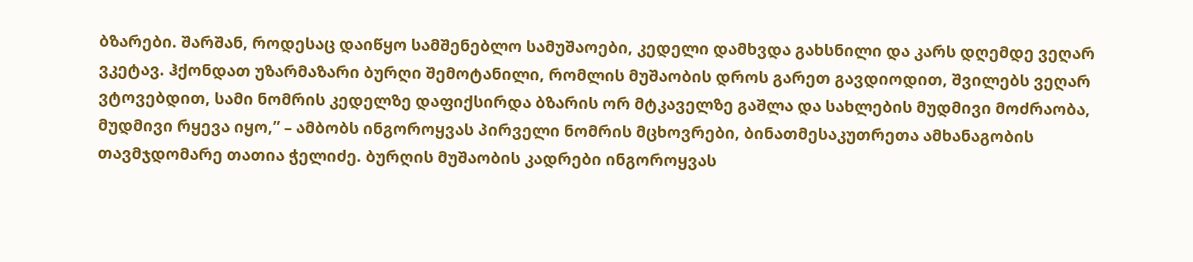ბზარები. შარშან, როდესაც დაიწყო სამშენებლო სამუშაოები, კედელი დამხვდა გახსნილი და კარს დღემდე ვეღარ ვკეტავ. ჰქონდათ უზარმაზარი ბურღი შემოტანილი, რომლის მუშაობის დროს გარეთ გავდიოდით, შვილებს ვეღარ ვტოვებდით, სამი ნომრის კედელზე დაფიქსირდა ბზარის ორ მტკაველზე გაშლა და სახლების მუდმივი მოძრაობა, მუდმივი რყევა იყო,” – ამბობს ინგოროყვას პირველი ნომრის მცხოვრები, ბინათმესაკუთრეთა ამხანაგობის თავმჯდომარე თათია ჭელიძე. ბურღის მუშაობის კადრები ინგოროყვას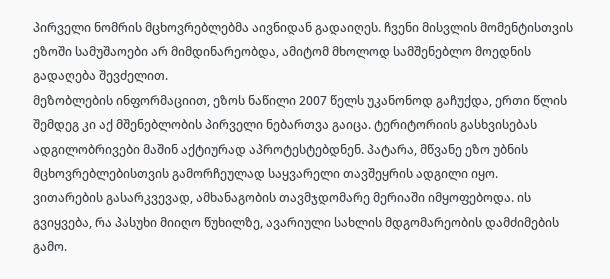პირველი ნომრის მცხოვრებლებმა აივნიდან გადაიღეს. ჩვენი მისვლის მომენტისთვის ეზოში სამუშაოები არ მიმდინარეობდა, ამიტომ მხოლოდ სამშენებლო მოედნის გადაღება შევძელით.
მეზობლების ინფორმაციით, ეზოს ნაწილი 2007 წელს უკანონოდ გაჩუქდა, ერთი წლის შემდეგ კი აქ მშენებლობის პირველი ნებართვა გაიცა. ტერიტორიის გასხვისებას ადგილობრივები მაშინ აქტიურად აპროტესტებდნენ. პატარა, მწვანე ეზო უბნის მცხოვრებლებისთვის გამორჩეულად საყვარელი თავშეყრის ადგილი იყო.
ვითარების გასარკვევად, ამხანაგობის თავმჯდომარე მერიაში იმყოფებოდა. ის გვიყვება, რა პასუხი მიიღო წუხილზე, ავარიული სახლის მდგომარეობის დამძიმების გამო.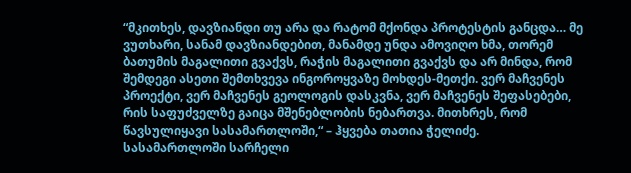“მკითხეს, დავზიანდი თუ არა და რატომ მქონდა პროტესტის განცდა… მე ვუთხარი, სანამ დავზიანდებით, მანამდე უნდა ამოვიღო ხმა, თორემ ბათუმის მაგალითი გვაქვს, რაჭის მაგალითი გვაქვს და არ მინდა, რომ შემდეგი ასეთი შემთხვევა ინგოროყვაზე მოხდეს-მეთქი. ვერ მაჩვენეს პროექტი, ვერ მაჩვენეს გეოლოგის დასკვნა, ვერ მაჩვენეს შეფასებები, რის საფუძველზე გაიცა მშენებლობის ნებართვა. მითხრეს, რომ წავსულიყავი სასამართლოში,“ – ჰყვება თათია ჭელიძე.
სასამართლოში სარჩელი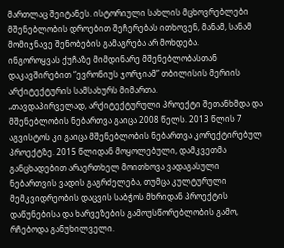მართლაც შეიტანეს. ისტორიული სახლის მცხოვრებლები მშენებლობის დროებით შეჩერებას ითხოვენ, მანამ, სანამ მომიჯნავე შენობების გამაგრება არ მოხდება.
ინგოროყვას ქუჩაზე მიმდინარე მშენებლობასთან დაკავშირებით “ევრონიუს ჯორჯიამ” თბილისის მერიის არქიტექტურის სამსახურს მიმართა.
„თავდაპირველად, არქიტექტურული პროექტი შეთანხმდა და მშენებლობის ნებართვა გაიცა 2008 წელს. 2013 წლის 7 აგვისტოს კი გაიცა მშენებლობის ნებართვა კორექტირებულ პროექტზე. 2015 წლიდან მოყოლებული, დამკვეთმა განცხადებით არაერთხელ მოითხოვა ვადაგასული ნებართვის ვადის გაგრძელება, თუმცა კულტურული მემკვიდრეობის დაცვის საბჭოს მხრიდან პროექტის დაწუნებისა და ხარვეზების გამოუსწორებლობის გამო, რჩებოდა განუხილველი.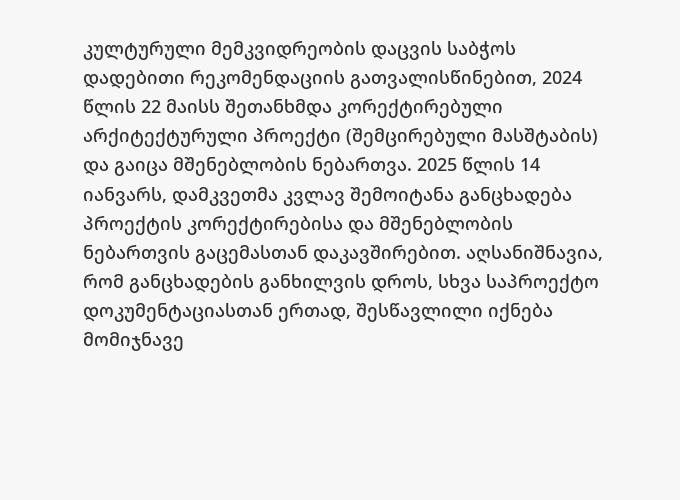კულტურული მემკვიდრეობის დაცვის საბჭოს დადებითი რეკომენდაციის გათვალისწინებით, 2024 წლის 22 მაისს შეთანხმდა კორექტირებული არქიტექტურული პროექტი (შემცირებული მასშტაბის) და გაიცა მშენებლობის ნებართვა. 2025 წლის 14 იანვარს, დამკვეთმა კვლავ შემოიტანა განცხადება პროექტის კორექტირებისა და მშენებლობის ნებართვის გაცემასთან დაკავშირებით. აღსანიშნავია, რომ განცხადების განხილვის დროს, სხვა საპროექტო დოკუმენტაციასთან ერთად, შესწავლილი იქნება მომიჯნავე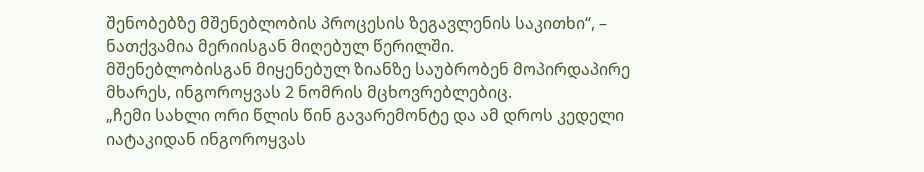შენობებზე მშენებლობის პროცესის ზეგავლენის საკითხი“, – ნათქვამია მერიისგან მიღებულ წერილში.
მშენებლობისგან მიყენებულ ზიანზე საუბრობენ მოპირდაპირე მხარეს, ინგოროყვას 2 ნომრის მცხოვრებლებიც.
„ჩემი სახლი ორი წლის წინ გავარემონტე და ამ დროს კედელი იატაკიდან ინგოროყვას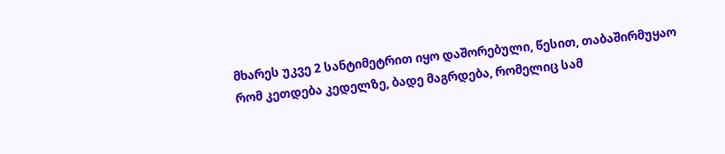მხარეს უკვე 2 სანტიმეტრით იყო დაშორებული, წესით, თაბაშირმუყაო რომ კეთდება კედელზე, ბადე მაგრდება, რომელიც სამ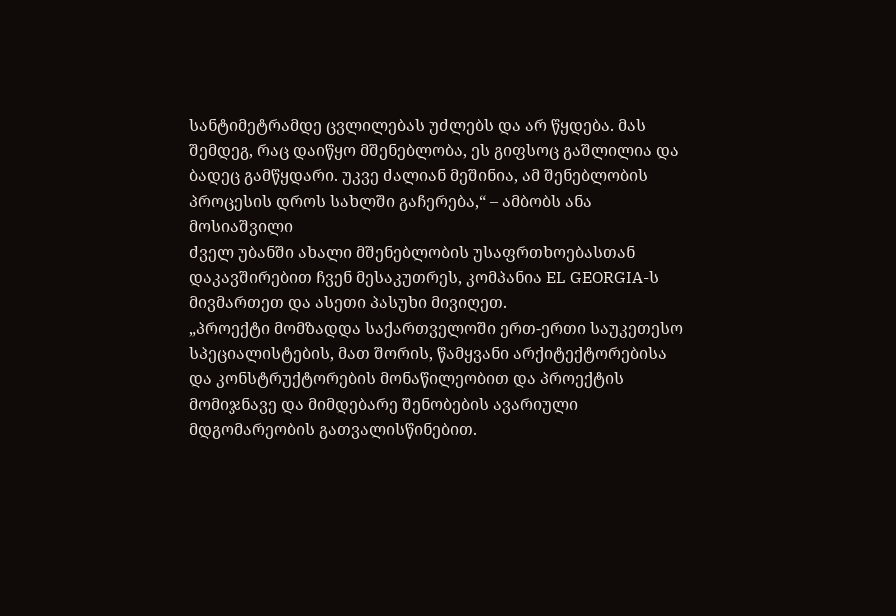სანტიმეტრამდე ცვლილებას უძლებს და არ წყდება. მას შემდეგ, რაც დაიწყო მშენებლობა, ეს გიფსოც გაშლილია და ბადეც გამწყდარი. უკვე ძალიან მეშინია, ამ შენებლობის პროცესის დროს სახლში გაჩერება,“ – ამბობს ანა მოსიაშვილი
ძველ უბანში ახალი მშენებლობის უსაფრთხოებასთან დაკავშირებით ჩვენ მესაკუთრეს, კომპანია EL GEORGIA-ს მივმართეთ და ასეთი პასუხი მივიღეთ.
„პროექტი მომზადდა საქართველოში ერთ-ერთი საუკეთესო სპეციალისტების, მათ შორის, წამყვანი არქიტექტორებისა და კონსტრუქტორების მონაწილეობით და პროექტის მომიჯნავე და მიმდებარე შენობების ავარიული მდგომარეობის გათვალისწინებით.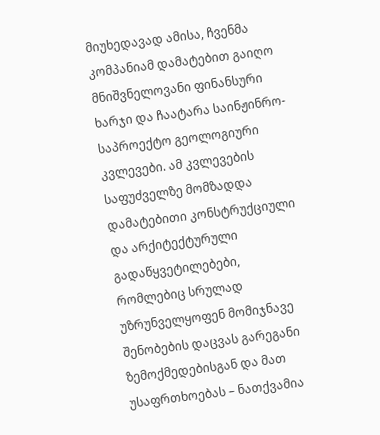მიუხედავად ამისა, ჩვენმა კომპანიამ დამატებით გაიღო მნიშვნელოვანი ფინანსური ხარჯი და ჩაატარა საინჟინრო-საპროექტო გეოლოგიური კვლევები. ამ კვლევების საფუძველზე მომზადდა დამატებითი კონსტრუქციული და არქიტექტურული გადაწყვეტილებები, რომლებიც სრულად უზრუნველყოფენ მომიჯნავე შენობების დაცვას გარეგანი ზემოქმედებისგან და მათ უსაფრთხოებას – ნათქვამია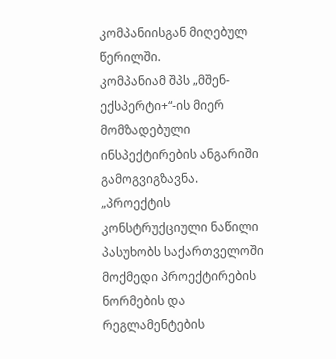კომპანიისგან მიღებულ წერილში.
კომპანიამ შპს „მშენ-ექსპერტი+“-ის მიერ მომზადებული ინსპექტირების ანგარიში გამოგვიგზავნა.
„პროექტის კონსტრუქციული ნაწილი პასუხობს საქართველოში მოქმედი პროექტირების ნორმების და რეგლამენტების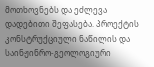მოთხოვნებს და ეძლევა დადებითი შეფასება. პროექტის კონსტრუქციული ნაწილის და საინჟინრო-გეოლოგიური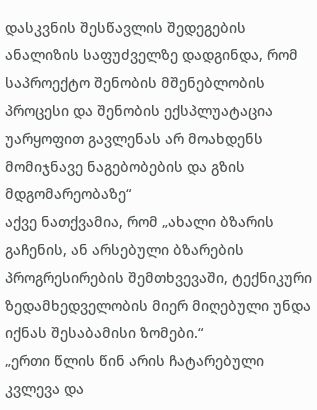დასკვნის შესწავლის შედეგების ანალიზის საფუძველზე დადგინდა, რომ საპროექტო შენობის მშენებლობის პროცესი და შენობის ექსპლუატაცია უარყოფით გავლენას არ მოახდენს მომიჯნავე ნაგებობების და გზის მდგომარეობაზე“
აქვე ნათქვამია, რომ „ახალი ბზარის გაჩენის, ან არსებული ბზარების პროგრესირების შემთხვევაში, ტექნიკური ზედამხედველობის მიერ მიღებული უნდა იქნას შესაბამისი ზომები.“
„ერთი წლის წინ არის ჩატარებული კვლევა და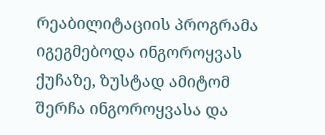რეაბილიტაციის პროგრამა იგეგმებოდა ინგოროყვას ქუჩაზე, ზუსტად ამიტომ შერჩა ინგოროყვასა და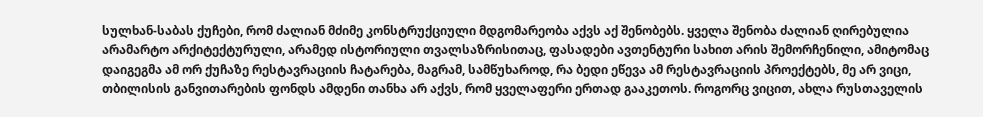სულხან-საბას ქუჩები, რომ ძალიან მძიმე კონსტრუქციული მდგომარეობა აქვს აქ შენობებს. ყველა შენობა ძალიან ღირებულია არამარტო არქიტექტურული, არამედ ისტორიული თვალსაზრისითაც, ფასადები ავთენტური სახით არის შემორჩენილი, ამიტომაც დაიგეგმა ამ ორ ქუჩაზე რესტავრაციის ჩატარება, მაგრამ, სამწუხაროდ, რა ბედი ეწევა ამ რესტავრაციის პროექტებს, მე არ ვიცი, თბილისის განვითარების ფონდს ამდენი თანხა არ აქვს, რომ ყველაფერი ერთად გააკეთოს. როგორც ვიცით, ახლა რუსთაველის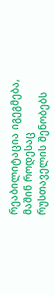რეაბილიტაცია იგეგმება, მაშინ როდესაც რუსთაველის შენობებს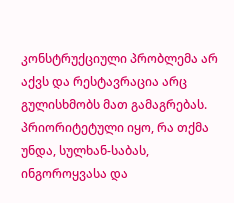კონსტრუქციული პრობლემა არ აქვს და რესტავრაცია არც გულისხმობს მათ გამაგრებას. პრიორიტეტული იყო, რა თქმა უნდა, სულხან-საბას, ინგოროყვასა და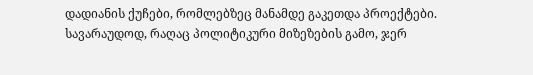დადიანის ქუჩები, რომლებზეც მანამდე გაკეთდა პროექტები. სავარაუდოდ, რაღაც პოლიტიკური მიზეზების გამო, ჯერ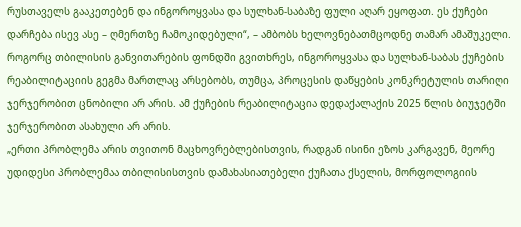რუსთაველს გააკეთებენ და ინგოროყვასა და სულხან-საბაზე ფული აღარ ეყოფათ. ეს ქუჩები დარჩება ისევ ასე – ღმერთზე ჩამოკიდებული“, – ამბობს ხელოვნებათმცოდნე თამარ ამაშუკელი.
როგორც თბილისის განვითარების ფონდში გვითხრეს, ინგოროყვასა და სულხან-საბას ქუჩების რეაბილიტაციის გეგმა მართლაც არსებობს, თუმცა, პროცესის დაწყების კონკრეტულის თარიღი ჯერჯერობით ცნობილი არ არის. ამ ქუჩების რეაბილიტაცია დედაქალაქის 2025 წლის ბიუჯეტში ჯერჯერობით ასახული არ არის.
„ერთი პრობლემა არის თვითონ მაცხოვრებლებისთვის, რადგან ისინი ეზოს კარგავენ, მეორე უდიდესი პრობლემაა თბილისისთვის დამახასიათებელი ქუჩათა ქსელის, მორფოლოგიის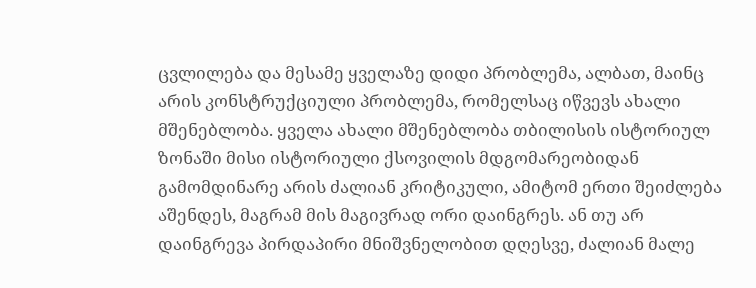ცვლილება და მესამე ყველაზე დიდი პრობლემა, ალბათ, მაინც არის კონსტრუქციული პრობლემა, რომელსაც იწვევს ახალი მშენებლობა. ყველა ახალი მშენებლობა თბილისის ისტორიულ ზონაში მისი ისტორიული ქსოვილის მდგომარეობიდან გამომდინარე არის ძალიან კრიტიკული, ამიტომ ერთი შეიძლება აშენდეს, მაგრამ მის მაგივრად ორი დაინგრეს. ან თუ არ დაინგრევა პირდაპირი მნიშვნელობით დღესვე, ძალიან მალე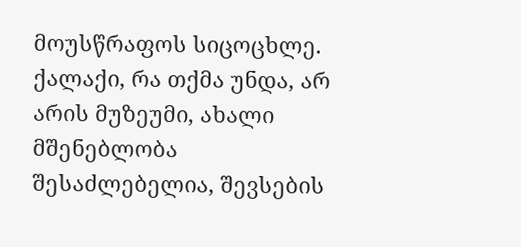მოუსწრაფოს სიცოცხლე.
ქალაქი, რა თქმა უნდა, არ არის მუზეუმი, ახალი მშენებლობა შესაძლებელია, შევსების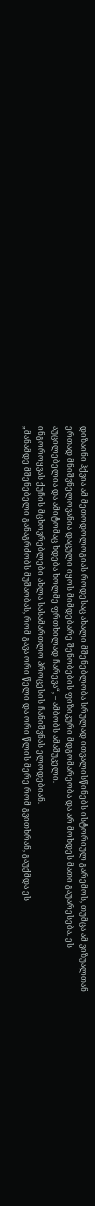დიზაინი ჰქვია ამ მეთოდოლოგიას როდესაც ახალი მშენებლობა სრულად ითვალისწინებს ისტორიულ გარემოს, თუმცა ამ ვიზუალთან ერთად მნიშვნელოვანია დაცული იყოს მიმდებარე შენობების ფიზიკური მდგომარეობა და არ მოხდეს მათი გაუარესება. ეს აუცილებელია და ამიტომაც ხდება ხოლმე ფრთხილად ჩარევა“, – ამბობს ამაშუკელი.
ინგოროყვას ქუჩის მცხოვრებლები ახლა სასამართლო პროცესის ჩანიშვნას ელოდებიან.
„მანამდე მშენებელი განაგრძობს მუშაობას, რომ გავა ორი წელი და ორი წლის მერე რომ გვითხრან, გაუქმდა ეს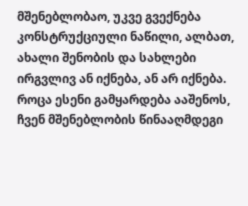მშენებლობაო, უკვე გვექნება კონსტრუქციული ნაწილი, ალბათ, ახალი შენობის და სახლები ირგვლივ ან იქნება, ან არ იქნება. როცა ესენი გამყარდება ააშენოს, ჩვენ მშენებლობის წინააღმდეგი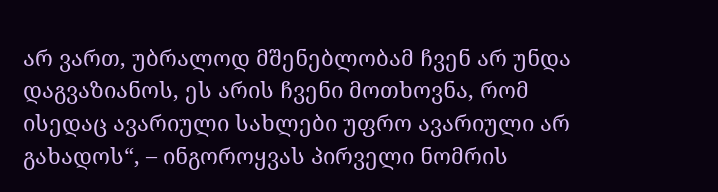არ ვართ, უბრალოდ მშენებლობამ ჩვენ არ უნდა დაგვაზიანოს, ეს არის ჩვენი მოთხოვნა, რომ ისედაც ავარიული სახლები უფრო ავარიული არ გახადოს“, – ინგოროყვას პირველი ნომრის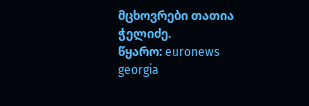მცხოვრები თათია ჭელიძე.
წყარო: euronews georgia